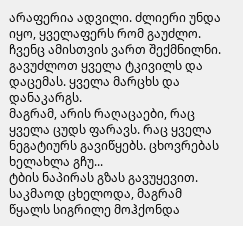არაფერია ადვილი. ძლიერი უნდა იყო, ყველაფერს რომ გაუძლო. ჩვენც ამისთვის ვართ შექმნილნი. გავუძლოთ ყველა ტკივილს და დაცემას. ყველა მარცხს და დანაკარგს.
მაგრამ, არის რაღაცაები, რაც ყველა ცუდს ფარავს. რაც ყველა ნეგატიურს გავიწყებს. ცხოვრებას ხელახლა გჩუ...
ტბის ნაპირას გზას გავუყევით. საკმაოდ ცხელოდა, მაგრამ წყალს სიგრილე მოჰქონდა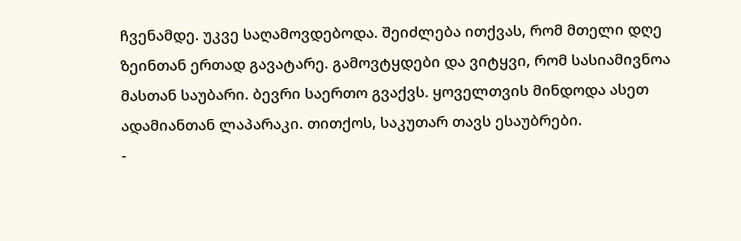ჩვენამდე. უკვე საღამოვდებოდა. შეიძლება ითქვას, რომ მთელი დღე ზეინთან ერთად გავატარე. გამოვტყდები და ვიტყვი, რომ სასიამივნოა მასთან საუბარი. ბევრი საერთო გვაქვს. ყოველთვის მინდოდა ასეთ ადამიანთან ლაპარაკი. თითქოს, საკუთარ თავს ესაუბრები.
-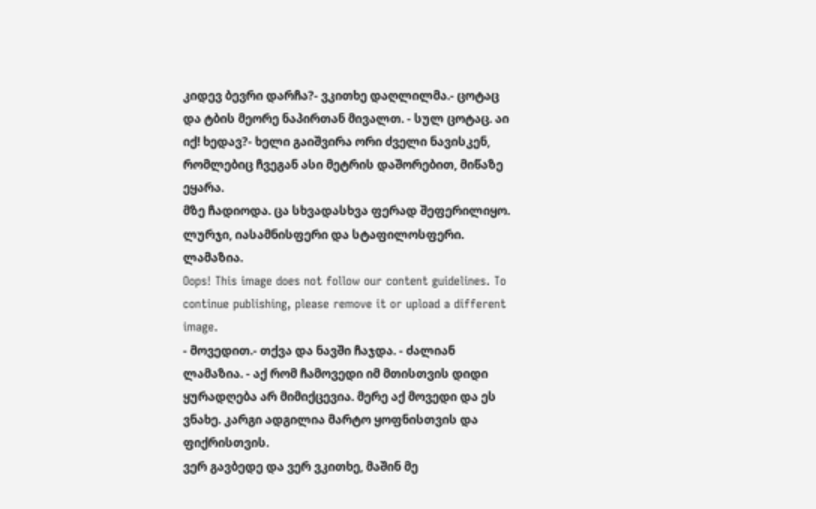კიდევ ბევრი დარჩა?- ვკითხე დაღლილმა.- ცოტაც და ტბის მეორე ნაპირთან მივალთ. - სულ ცოტაც. აი იქ! ხედავ?- ხელი გაიშვირა ორი ძველი ნავისკენ, რომლებიც ჩვეგან ასი მეტრის დაშორებით, მიწაზე ეყარა.
მზე ჩადიოდა. ცა სხვადასხვა ფერად შეფერილიყო. ლურჯი, იასამნისფერი და სტაფილოსფერი. ლამაზია.
Oops! This image does not follow our content guidelines. To continue publishing, please remove it or upload a different image.
- მოვედით.- თქვა და ნავში ჩაჯდა. - ძალიან ლამაზია. - აქ რომ ჩამოვედი იმ მთისთვის დიდი ყურადღება არ მიმიქცევია. მერე აქ მოვედი და ეს ვნახე. კარგი ადგილია მარტო ყოფნისთვის და ფიქრისთვის.
ვერ გავბედე და ვერ ვკითხე, მაშინ მე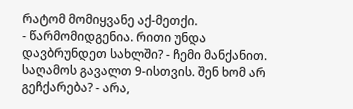რატომ მომიყვანე აქ-მეთქი.
- წარმომიდგენია. რითი უნდა დავბრუნდეთ სახლში? - ჩემი მანქანით. საღამოს გავალთ 9-ისთვის. შენ ხომ არ გეჩქარება? - არა,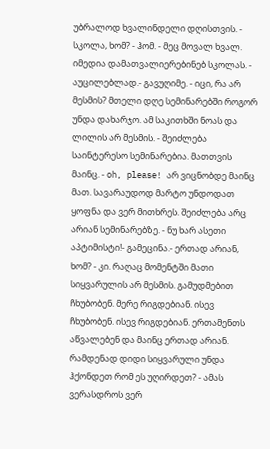უბრალოდ ხვალინდელი დღისთვის. - სკოლა, ხომ? - ჰომ. - მეც მოვალ ხვალ. იმედია დამათვალიერებინებ სკოლას. - აუცილებლად.- გავუღიმე. - იცი, რა არ მესმის? მთელი დღე სემინარებში როგორ უნდა დახარჯო. ამ საკითხში ნოას და ლილის არ მესმის. - შეიძლება საინტერესო სემინარებია. მათთვის მაინც. - oh, please! არ ვიცნობდე მაინც მათ. სავარაუდოდ მარტო უნდოდათ ყოფნა და ვერ მითხრეს. შეიძლება არც არიან სემინარებზე. - ნუ ხარ ასეთი აპტიმისტი!- გამეცინა.- ერთად არიან, ხომ? - კი. რაღაც მომენტში მათი სიყვარულის არ მესმის. გამუდმებით ჩხუბობენ. მერე რიგდებიან. ისევ ჩხუბობენ. ისევ რიგდებიან. ერთამენთს აწვალებენ და მაინც ერთად არიან. რამდენად დიდი სიყვარული უნდა ჰქონდეთ რომ ეს უღირდეთ? - ამას ვერასდროს ვერ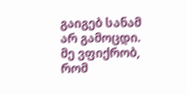გაიგებ სანამ არ გამოცდი. მე ვფიქრობ, რომ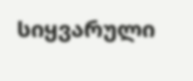სიყვარული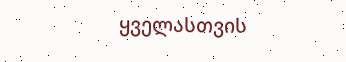ყველასთვის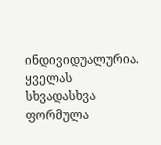ინდივიდუალურია. ყველას სხვადასხვა ფორმულა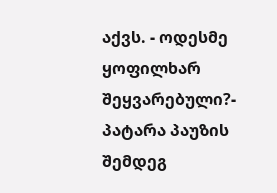აქვს. - ოდესმე ყოფილხარ შეყვარებული?- პატარა პაუზის შემდეგ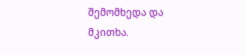შემომხედა და მკითხა.